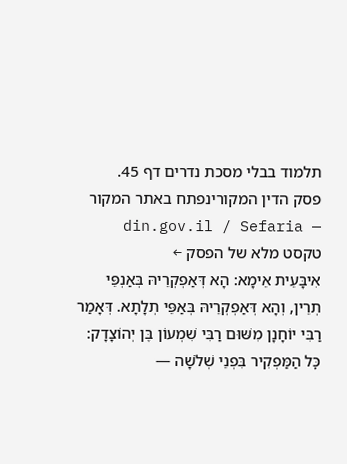תלמוד בבלי מסכת נדרים דף 45.
פסק הדין המקורינפתח באתר המקור — din.gov.il / Sefaria
טקסט מלא של הפסק ←
אִיבָּעֵית אֵימָא: הָא דְּאַפְקְרֵיהּ בְּאַנְפֵּי תְרֵין, וְהָא דְּאַפְקְרֵיהּ בְּאַפֵּי תְלָתָא. דְּאָמַר רַבִּי יוֹחָנָן מִשּׁוּם רַבִּי שִׁמְעוֹן בֶּן יְהוֹצָדָק: כׇּל הַמַּפְקִיר בִּפְנֵי שְׁלֹשָׁה —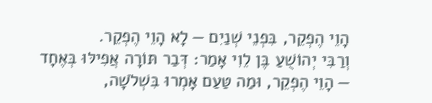הָוֵי הֶפְקֵר, בִּפְנֵי שְׁנַיִם — לָא הָוֵי הֶפְקֵר.
וְרַבִּי יְהוֹשֻׁעַ בֶּן לֵוִי אָמַר: דְּבַר תּוֹרָה אֲפִילּוּ בְּאֶחָד — הָוֵי הֶפְקֵר, וּמַה טַּעַם אָמְרוּ בִּשְׁלֹשָׁה,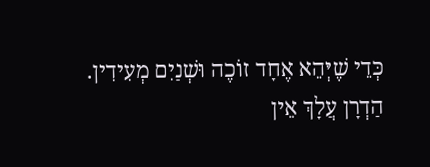כְּדֵי שֶׁיְּהֵא אֶחָד זוֹכֶה וּשְׁנַיִם מְעִידִין.
הַדְרָן עֲלָךְ אֵין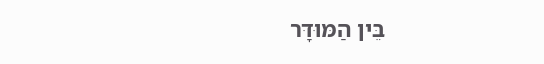בֵּין הַמּוּדָּר